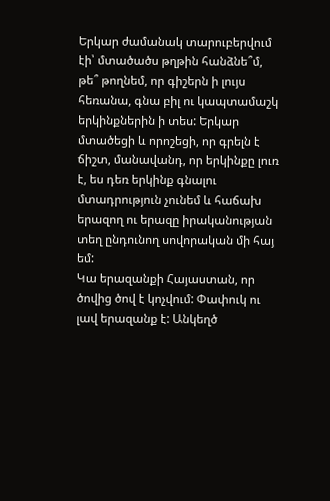Երկար ժամանակ տարուբերվում էի՝ մտածածս թղթին հանձնե՞մ, թե՞ թողնեմ, որ գիշերն ի լույս հեռանա, գնա բիլ ու կապտամաշկ երկինքներին ի տես: Երկար մտածեցի և որոշեցի, որ գրելն է ճիշտ, մանավանդ, որ երկինքը լուռ է, ես դեռ երկինք գնալու մտադրություն չունեմ և հաճախ երազող ու երազը իրականության տեղ ընդունող սովորական մի հայ եմ:
Կա երազանքի Հայաստան, որ ծովից ծով է կոչվում: Փափուկ ու լավ երազանք է: Անկեղծ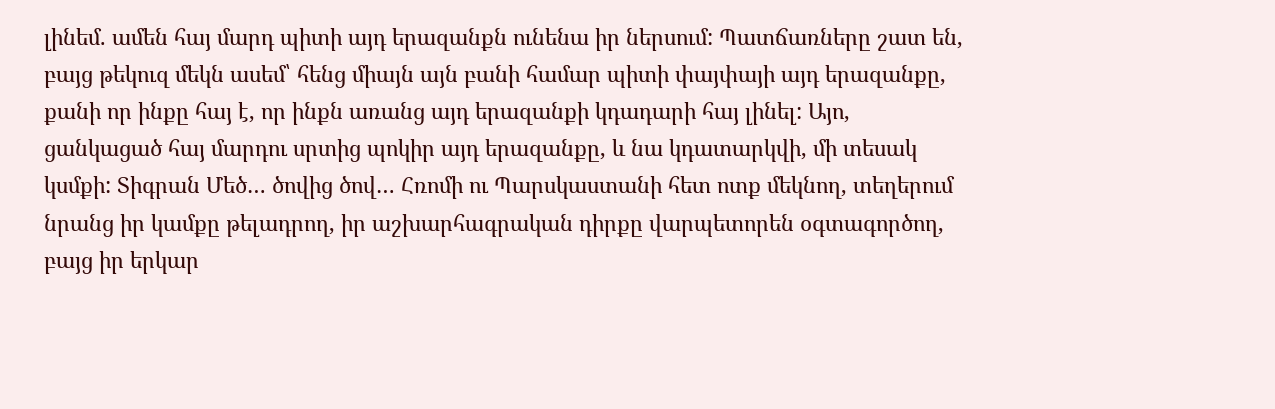լինեմ. ամեն հայ մարդ պիտի այդ երազանքն ունենա իր ներսում: Պատճառները շատ են, բայց թեկուզ մեկն ասեմ՝ հենց միայն այն բանի համար պիտի փայփայի այդ երազանքը, քանի որ ինքը հայ է, որ ինքն առանց այդ երազանքի կդադարի հայ լինել: Այո, ցանկացած հայ մարդու սրտից պոկիր այդ երազանքը, և նա կդատարկվի, մի տեսակ կսմքի: Տիգրան Մեծ… ծովից ծով… Հռոմի ու Պարսկաստանի հետ ոտք մեկնող, տեղերում նրանց իր կամքը թելադրող, իր աշխարհագրական դիրքը վարպետորեն օգտագործող, բայց իր երկար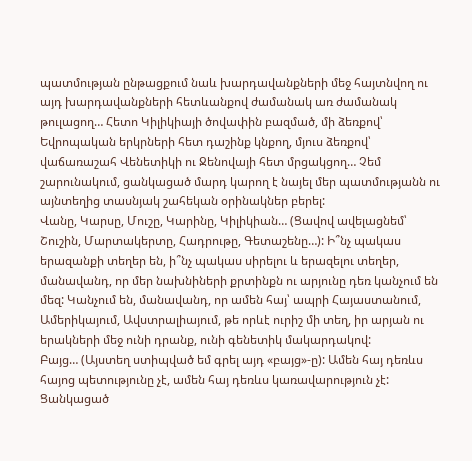պատմության ընթացքում նաև խարդավանքների մեջ հայտնվող ու այդ խարդավանքների հետևանքով ժամանակ առ ժամանակ թուլացող… Հետո Կիլիկիայի ծովափին բազմած, մի ձեռքով՝ Եվրոպական երկրների հետ դաշինք կնքող, մյուս ձեռքով՝ վաճառաշահ Վենետիկի ու Ջենովայի հետ մրցակցող… Չեմ շարունակում, ցանկացած մարդ կարող է նայել մեր պատմությանն ու այնտեղից տասնյակ շահեկան օրինակներ բերել:
Վանը, Կարսը, Մուշը, Կարինը, Կիլիկիան… (Ցավով ավելացնեմ՝ Շուշին, Մարտակերտը, Հադրութը, Գետաշենը…): Ի՞նչ պակաս երազանքի տեղեր են, ի՞նչ պակաս սիրելու և երազելու տեղեր, մանավանդ, որ մեր նախնիների քրտինքն ու արյունը դեռ կանչում են մեզ: Կանչում են, մանավանդ, որ ամեն հայ՝ ապրի Հայաստանում, Ամերիկայում, Ավստրալիայում, թե որևէ ուրիշ մի տեղ, իր արյան ու երակների մեջ ունի դրանք, ունի գենետիկ մակարդակով:
Բայց… (Այստեղ ստիպված եմ գրել այդ «բայց»-ը): Ամեն հայ դեռևս հայոց պետությունը չէ, ամեն հայ դեռևս կառավարություն չէ: Ցանկացած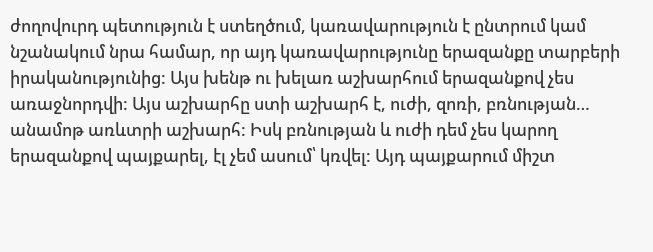ժողովուրդ պետություն է ստեղծում, կառավարություն է ընտրում կամ նշանակում նրա համար, որ այդ կառավարությունը երազանքը տարբերի իրականությունից: Այս խենթ ու խելառ աշխարհում երազանքով չես առաջնորդվի: Այս աշխարհը ստի աշխարհ է, ուժի, զոռի, բռնության… անամոթ առևտրի աշխարհ: Իսկ բռնության և ուժի դեմ չես կարող երազանքով պայքարել, էլ չեմ ասում՝ կռվել: Այդ պայքարում միշտ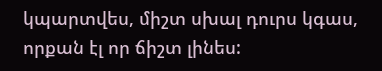կպարտվես, միշտ սխալ դուրս կգաս, որքան էլ որ ճիշտ լինես: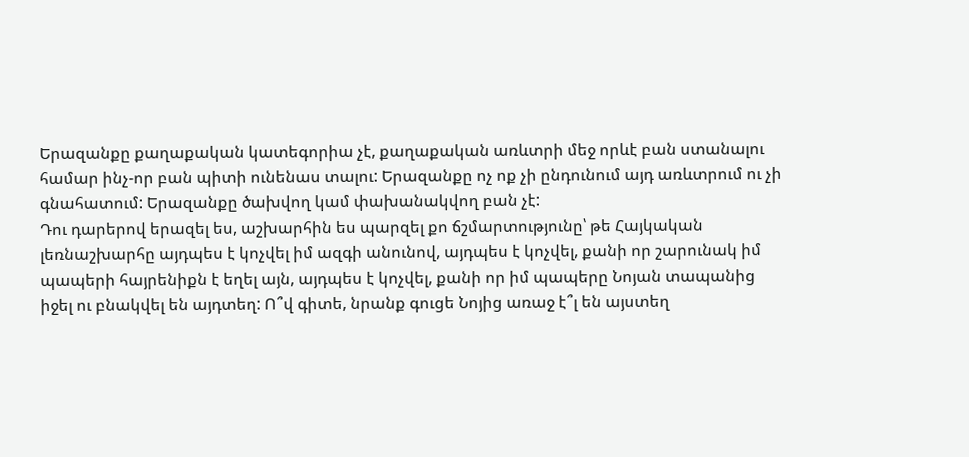Երազանքը քաղաքական կատեգորիա չէ, քաղաքական առևտրի մեջ որևէ բան ստանալու համար ինչ-որ բան պիտի ունենաս տալու: Երազանքը ոչ ոք չի ընդունում այդ առևտրում ու չի գնահատում: Երազանքը ծախվող կամ փախանակվող բան չէ:
Դու դարերով երազել ես, աշխարհին ես պարզել քո ճշմարտությունը՝ թե Հայկական լեռնաշխարհը այդպես է կոչվել իմ ազգի անունով, այդպես է կոչվել, քանի որ շարունակ իմ պապերի հայրենիքն է եղել այն, այդպես է կոչվել, քանի որ իմ պապերը Նոյան տապանից իջել ու բնակվել են այդտեղ: Ո՞վ գիտե, նրանք գուցե Նոյից առաջ է՞լ են այստեղ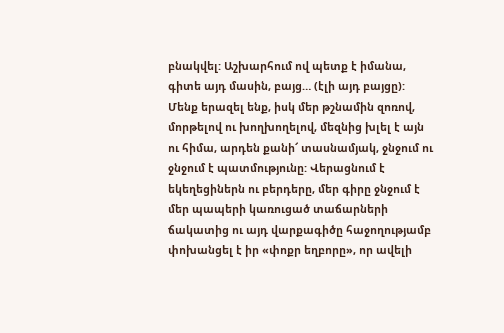բնակվել: Աշխարհում ով պետք է իմանա, գիտե այդ մասին, բայց… (էլի այդ բայցը): Մենք երազել ենք, իսկ մեր թշնամին զոռով, մորթելով ու խողխողելով, մեզնից խլել է այն ու հիմա, արդեն քանի՜ տասնամյակ, ջնջում ու ջնջում է պատմությունը: Վերացնում է եկեղեցիներն ու բերդերը, մեր գիրը ջնջում է մեր պապերի կառուցած տաճարների ճակատից ու այդ վարքագիծը հաջողությամբ փոխանցել է իր «փոքր եղբորը», որ ավելի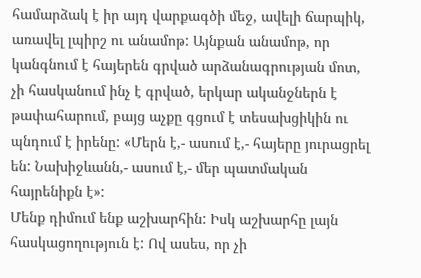համարձակ է իր այդ վարքագծի մեջ, ավելի ճարպիկ, առավել լպիրշ ու անամոթ: Այնքան անամոթ, որ կանգնում է հայերեն գրված արձանագրության մոտ, չի հասկանում ինչ է գրված, երկար ականջներն է թափահարում, բայց աչքը գցում է տեսախցիկին ու պնդում է իրենը: «Մերն է,- ասում է,- հայերը յուրացրել են: Նախիջևանն,- ասում է,- մեր պատմական հայրենիքն է»:
Մենք դիմում ենք աշխարհին: Իսկ աշխարհը լայն հասկացողություն է: Ով ասես, որ չի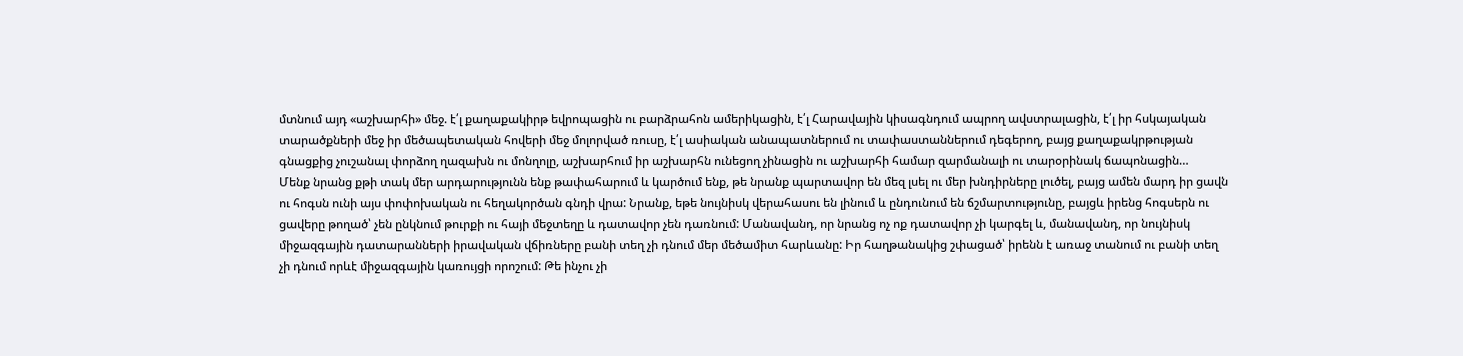մտնում այդ «աշխարհի» մեջ. է՛լ քաղաքակիրթ եվրոպացին ու բարձրահոն ամերիկացին, է՛լ Հարավային կիսագնդում ապրող ավստրալացին, է՛լ իր հսկայական տարածքների մեջ իր մեծապետական հովերի մեջ մոլորված ռուսը, է՛լ ասիական անապատներում ու տափաստաններում դեգերող, բայց քաղաքակրթության գնացքից չուշանալ փորձող ղազախն ու մոնղոլը, աշխարհում իր աշխարհն ունեցող չինացին ու աշխարհի համար զարմանալի ու տարօրինակ ճապոնացին…
Մենք նրանց քթի տակ մեր արդարությունն ենք թափահարում և կարծում ենք, թե նրանք պարտավոր են մեզ լսել ու մեր խնդիրները լուծել, բայց ամեն մարդ իր ցավն ու հոգսն ունի այս փոփոխական ու հեղակործան գնդի վրա: Նրանք, եթե նույնիսկ վերահասու են լինում և ընդունում են ճշմարտությունը, բայցև իրենց հոգսերն ու ցավերը թողած՝ չեն ընկնում թուրքի ու հայի մեջտեղը և դատավոր չեն դառնում: Մանավանդ, որ նրանց ոչ ոք դատավոր չի կարգել և, մանավանդ, որ նույնիսկ միջազգային դատարանների իրավական վճիռները բանի տեղ չի դնում մեր մեծամիտ հարևանը: Իր հաղթանակից շփացած՝ իրենն է առաջ տանում ու բանի տեղ չի դնում որևէ միջազգային կառույցի որոշում: Թե ինչու չի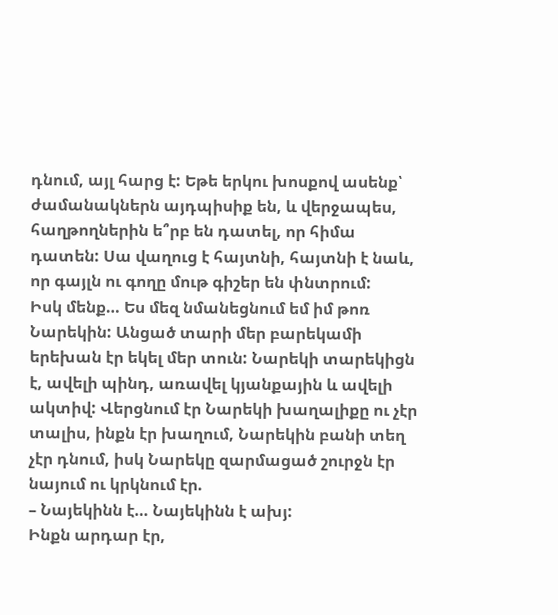դնում, այլ հարց է: Եթե երկու խոսքով ասենք՝ ժամանակներն այդպիսիք են, և վերջապես, հաղթողներին ե՞րբ են դատել, որ հիմա դատեն: Սա վաղուց է հայտնի, հայտնի է նաև, որ գայլն ու գողը մութ գիշեր են փնտրում:
Իսկ մենք… Ես մեզ նմանեցնում եմ իմ թոռ Նարեկին: Անցած տարի մեր բարեկամի երեխան էր եկել մեր տուն: Նարեկի տարեկիցն է, ավելի պինդ, առավել կյանքային և ավելի ակտիվ: Վերցնում էր Նարեկի խաղալիքը ու չէր տալիս, ինքն էր խաղում, Նարեկին բանի տեղ չէր դնում, իսկ Նարեկը զարմացած շուրջն էր նայում ու կրկնում էր.
– Նայեկինն է… Նայեկինն է ախյ:
Ինքն արդար էր,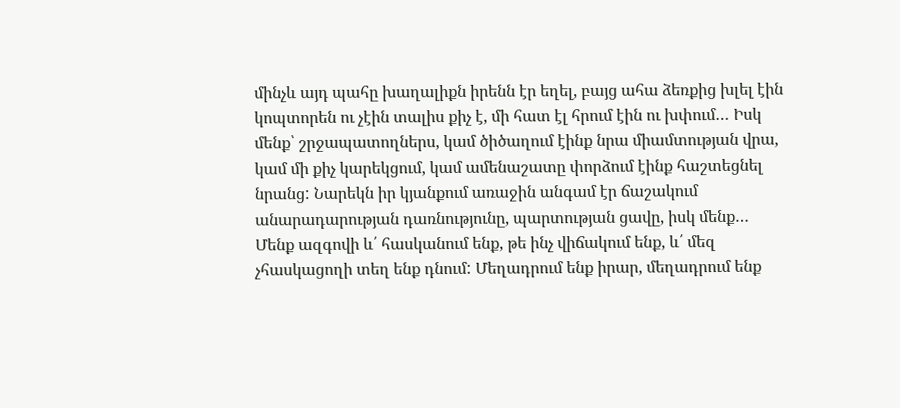մինչև այդ պահը խաղալիքն իրենն էր եղել, բայց ահա ձեռքից խլել էին կոպտորեն ու չէին տալիս քիչ է, մի հատ էլ հրում էին ու խփում… Իսկ մենք՝ շրջապատողներս, կամ ծիծաղում էինք նրա միամտության վրա, կամ մի քիչ կարեկցում, կամ ամենաշատը փորձում էինք հաշտեցնել նրանց: Նարեկն իր կյանքում առաջին անգամ էր ճաշակում անարադարության դառնությունը, պարտության ցավը, իսկ մենք…
Մենք ազգովի և՛ հասկանում ենք, թե ինչ վիճակում ենք, և՛ մեզ չհասկացողի տեղ ենք դնում: Մեղադրում ենք իրար, մեղադրում ենք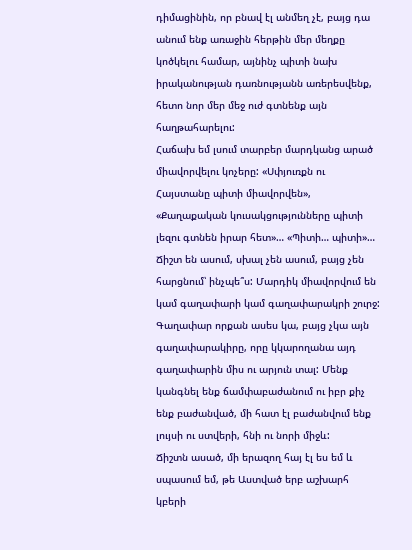դիմացինին, որ բնավ էլ անմեղ չէ, բայց դա անում ենք առաջին հերթին մեր մեղքը կոծկելու համար, այնինչ պիտի նախ իրականության դառնությանն առերեսվենք, հետո նոր մեր մեջ ուժ գտնենք այն հաղթահարելու:
Հաճախ եմ լսում տարբեր մարդկանց արած միավորվելու կոչերը: «Սփյուռքն ու Հայստանը պիտի միավորվեն», «Քաղաքական կուսակցությունները պիտի լեզու գտնեն իրար հետ»… «Պիտի… պիտի»… Ճիշտ են ասում, սխալ չեն ասում, բայց չեն հարցնում՝ ինչպե՞ս: Մարդիկ միավորվում են կամ գաղափարի կամ գաղափարակրի շուրջ: Գաղափար որքան ասես կա, բայց չկա այն գաղափարակիրը, որը կկարողանա այդ գաղափարին միս ու արյուն տալ: Մենք կանգնել ենք ճամփաբաժանում ու իբր քիչ ենք բաժանված, մի հատ էլ բաժանվում ենք լույսի ու ստվերի, հնի ու նորի միջև:
Ճիշտն ասած, մի երազող հայ էլ ես եմ և սպասում եմ, թե Աստված երբ աշխարհ կբերի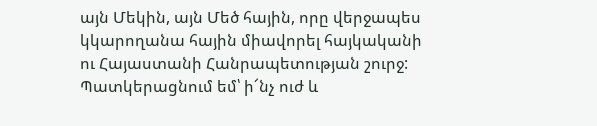այն Մեկին, այն Մեծ հային, որը վերջապես կկարողանա հային միավորել հայկականի ու Հայաստանի Հանրապետության շուրջ: Պատկերացնում եմ՝ ի՜նչ ուժ և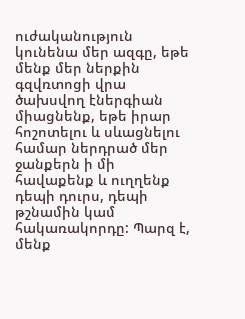ուժականություն կունենա մեր ազգը, եթե մենք մեր ներքին գզվռտոցի վրա ծախսվող էներգիան միացնենք, եթե իրար հոշոտելու և սևացնելու համար ներդրած մեր ջանքերն ի մի հավաքենք և ուղղենք դեպի դուրս, դեպի թշնամին կամ հակառակորդը: Պարզ է, մենք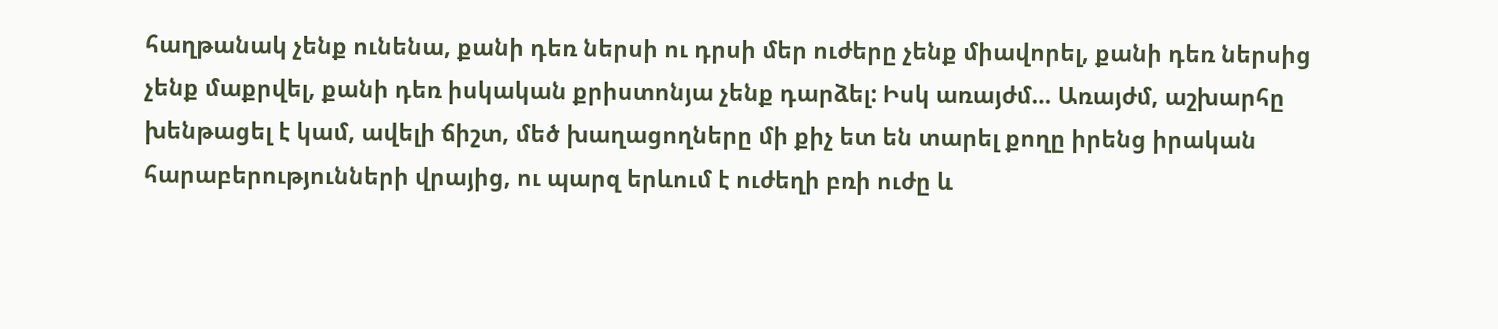հաղթանակ չենք ունենա, քանի դեռ ներսի ու դրսի մեր ուժերը չենք միավորել, քանի դեռ ներսից չենք մաքրվել, քանի դեռ իսկական քրիստոնյա չենք դարձել: Իսկ առայժմ… Առայժմ, աշխարհը խենթացել է կամ, ավելի ճիշտ, մեծ խաղացողները մի քիչ ետ են տարել քողը իրենց իրական հարաբերությունների վրայից, ու պարզ երևում է ուժեղի բռի ուժը և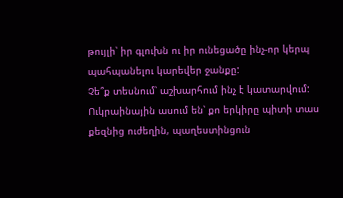թույլի՝ իր գլուխն ու իր ունեցածը ինչ-որ կերպ պահպանելու կարեվեր ջանքը:
Չե՞ք տեսնում՝ աշխարհում ինչ է կատարվում: Ուկրաինային ասում են՝ քո երկիրը պիտի տաս քեզնից ուժեղին, պաղեստինցուն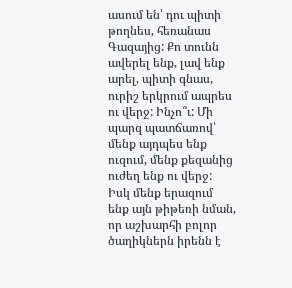ասում են՝ դու պիտի թողնես, հեռանաս Գազայից: Քո տունն ավերել ենք, լավ ենք արել, պիտի գնաս, ուրիշ երկրում ապրես ու վերջ: Ինչո՞ւ: Մի պարզ պատճառով՝ մենք այդպես ենք ուզում, մենք քեզանից ուժեղ ենք ու վերջ:
Իսկ մենք երազում ենք այն թիթեռի նման, որ աշխարհի բոլոր ծաղիկներն իրենն է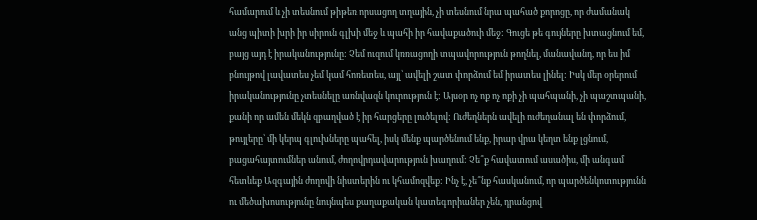համարում և չի տեսնում թիթեռ որսացող տղային, չի տեսնում նրա պահած քորոցը, որ ժամանակ անց պիտի խրի իր սիրուն գլխի մեջ և պահի իր հավաքածուի մեջ: Գուցե թե գույները խտացնում եմ, բայց այդ է իրականությունը: Չեմ ուզում կռռացողի տպավորություն թողնել, մանավանդ, որ ես իմ բնույթով լավատես չեմ կամ հոռետես, այլ՝ ավելի շատ փորձում եմ իրատես լինել: Իսկ մեր օրերում իրականությունը չտեսնելը առնվազն կուրություն է: Այսօր ոչ ոք ոչ ոքի չի պահպանի, չի պաշտպանի, քանի որ ամեն մեկն զբաղված է իր հարցերը լուծելով: Ուժեղներն ավելի ուժեղանալ են փորձում, թույլերը՝ մի կերպ գլուխները պահել, իսկ մենք պարծենում ենք, իրար վրա կեղտ ենք լցնում, բացահայտումներ անում, ժողովրդավարություն խաղում: Չե՞ք հավատում ասածիս, մի անգամ հետևեք Ազգային ժողովի նիստերին ու կհամոզվեք: Ինչ է, չե՞նք հասկանում, որ պարծենկոտությունն ու մեծախոսությունը նույնպես քաղաքական կատեգորիաներ չեն, դրանցով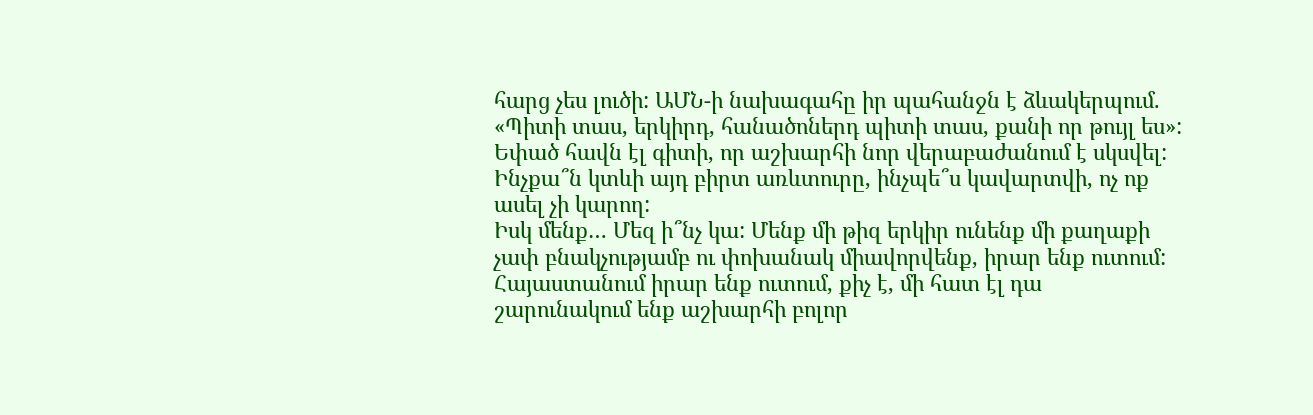հարց չես լուծի: ԱՄՆ-ի նախագահը իր պահանջն է ձևակերպում. «Պիտի տաս, երկիրդ, հանածոներդ պիտի տաս, քանի որ թույլ ես»: Եփած հավն էլ գիտի, որ աշխարհի նոր վերաբաժանում է սկսվել: Ինչքա՞ն կտևի այդ բիրտ առևտուրը, ինչպե՞ս կավարտվի, ոչ ոք ասել չի կարող:
Իսկ մենք… Մեզ ի՞նչ կա: Մենք մի թիզ երկիր ունենք մի քաղաքի չափ բնակչությամբ ու փոխանակ միավորվենք, իրար ենք ուտում: Հայաստանում իրար ենք ուտում, քիչ է, մի հատ էլ դա շարունակում ենք աշխարհի բոլոր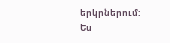երկրներում: Ես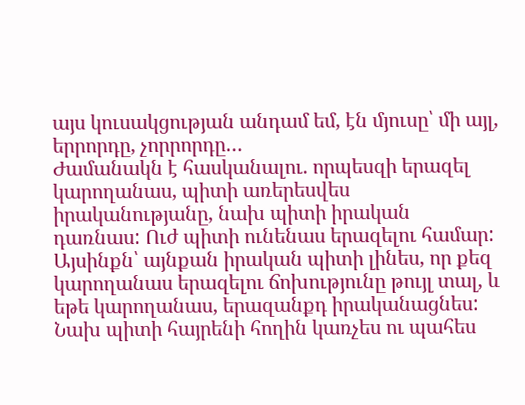այս կուսակցության անդամ եմ, էն մյուսը՝ մի այլ, երրորդը, չորրորդը…
Ժամանակն է հասկանալու. որպեսզի երազել կարողանաս, պիտի առերեսվես իրականությանը, նախ պիտի իրական դառնաս: Ուժ պիտի ունենաս երազելու համար: Այսինքն՝ այնքան իրական պիտի լինես, որ քեզ կարողանաս երազելու ճոխությունը թույլ տալ, և եթե կարողանաս, երազանքդ իրականացնես: Նախ պիտի հայրենի հողին կառչես ու պահես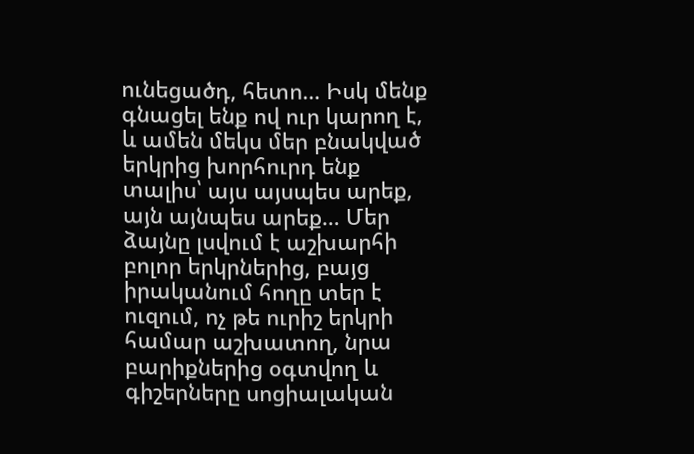ունեցածդ, հետո… Իսկ մենք գնացել ենք ով ուր կարող է, և ամեն մեկս մեր բնակված երկրից խորհուրդ ենք տալիս՝ այս այսպես արեք, այն այնպես արեք… Մեր ձայնը լսվում է աշխարհի բոլոր երկրներից, բայց իրականում հողը տեր է ուզում, ոչ թե ուրիշ երկրի համար աշխատող, նրա բարիքներից օգտվող և գիշերները սոցիալական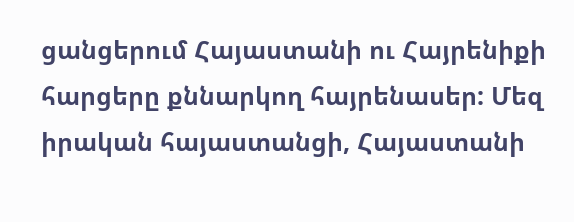ցանցերում Հայաստանի ու Հայրենիքի հարցերը քննարկող հայրենասեր: Մեզ իրական հայաստանցի, Հայաստանի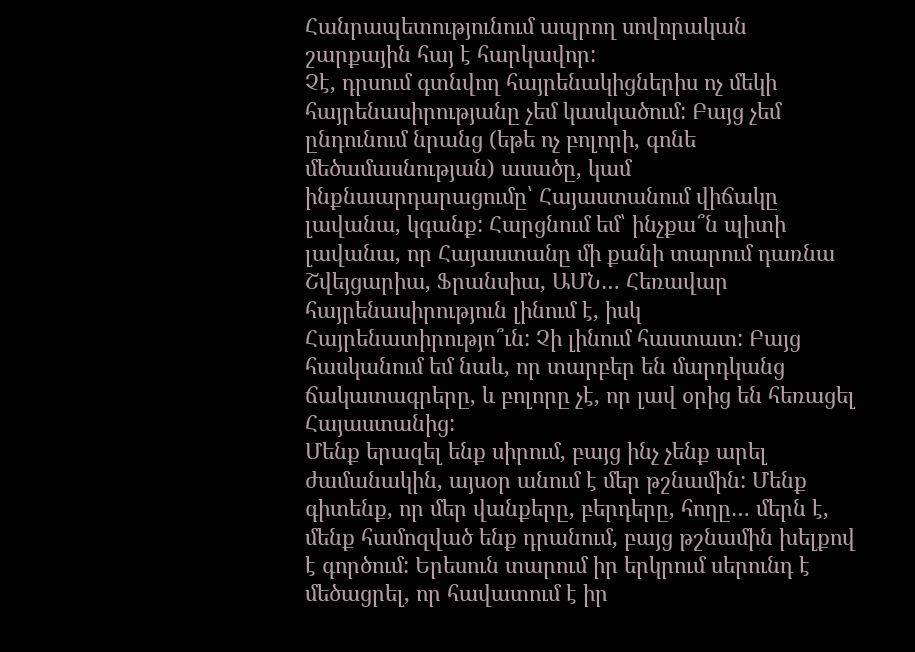Հանրապետությունում ապրող սովորական շարքային հայ է հարկավոր:
Չէ, դրսում գտնվող հայրենակիցներիս ոչ մեկի հայրենասիրությանը չեմ կասկածում: Բայց չեմ ընդունում նրանց (եթե ոչ բոլորի, գոնե մեծամասնության) ասածը, կամ ինքնաարդարացումը՝ Հայաստանում վիճակը լավանա, կգանք: Հարցնում եմ՝ ինչքա՞ն պիտի լավանա, որ Հայաստանը մի քանի տարում դառնա Շվեյցարիա, Ֆրանսիա, ԱՄՆ… Հեռավար հայրենասիրություն լինում է, իսկ Հայրենատիրությո՞ւն: Չի լինում հաստատ: Բայց հասկանում եմ նաև, որ տարբեր են մարդկանց ճակատագրերը, և բոլորը չէ, որ լավ օրից են հեռացել Հայաստանից:
Մենք երազել ենք սիրում, բայց ինչ չենք արել ժամանակին, այսօր անում է մեր թշնամին: Մենք գիտենք, որ մեր վանքերը, բերդերը, հողը… մերն է, մենք համոզված ենք դրանում, բայց թշնամին խելքով է գործում: Երեսուն տարում իր երկրում սերունդ է մեծացրել, որ հավատում է իր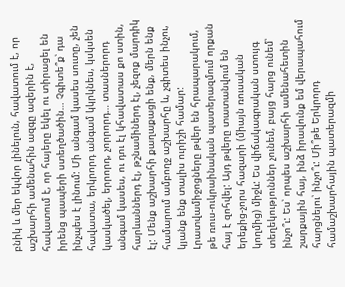բնիկ և մեր եկվոր լինելուն, հավատում է, որ աշխարհի ամենահին ազգը ազերին է, հավատում է, որ հայերը եկել ու տիրացել են իրենց պապերի ստեղծածին… Չգիտե՞ք՝ դա ինչպես է լինում: Մի անգամ կասես սուտը, չեն հավատա, երկրորդ անգամ կկրկնես, կսկսեն կասկածել, երրորդ, չորրորդ… տասներորդ անգամ կասես, ու դու էլ կհավատաս քո ստին, հարևաններդ էլ, թշնամիներդ էլ, չեզոք մարդիկ էլ: Մենք աշխարհի քաղաքացի ենք, մերն ենք համարում ամբողջ աշխարհը և, չգիտես ինչու, կյանք ենք տալիս ուրիշի համար: Լրատվամիջոցները թվեր են հրապարակում, թե ռուս-ուկրաինական պատերազմում որքան հայ է զոհվել: Այդ թվերը տատանվում են երեքից-չորս հազարի (միայն ռուսական կողմից) միջև: Ես վիճակագրական ստույգ տեղեկություններ չունեմ, բայց հարց ունեմ՝ ինչո՞ւ: Ես՝ որպես աշխարհի ամենահետին շարքային հայ, ինձ իրավունք եմ վերապահում հարցնելու՝ ինչո՞ւ: Մի՞թե Երկրորդ համաշխարհային պատերազմի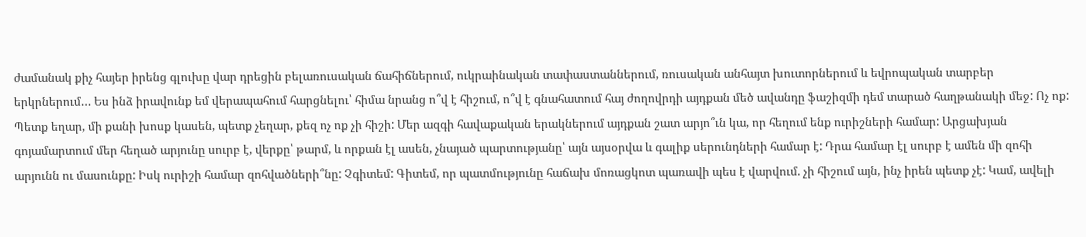ժամանակ քիչ հայեր իրենց գլուխը վար դրեցին բելառուսական ճահիճներում, ուկրաինական տափաստաններում, ռուսական անհայտ խուտորներում և եվրոպական տարբեր երկրներում… Ես ինձ իրավունք եմ վերապահում հարցնելու՝ հիմա նրանց ո՞վ է հիշում, ո՞վ է գնահատում հայ ժողովրդի այդքան մեծ ավանդը ֆաշիզմի դեմ տարած հաղթանակի մեջ: Ոչ ոք: Պետք եղար, մի քանի խոսք կասեն, պետք չեղար, քեզ ոչ ոք չի հիշի: Մեր ազգի հավաքական երակներում այդքան շատ արյո՞ւն կա, որ հեղում ենք ուրիշների համար: Արցախյան գոյամարտում մեր հեղած արյունը սուրբ է, վերքը՝ թարմ, և որքան էլ ասեն, չնայած պարտությանը՝ այն այսօրվա և գալիք սերունդների համար է: Դրա համար էլ սուրբ է ամեն մի զոհի արյունն ու մասունքը: Իսկ ուրիշի համար զոհվածների՞նը: Չգիտեմ: Գիտեմ, որ պատմությունը հաճախ մոռացկոտ պառավի պես է վարվում. չի հիշում այն, ինչ իրեն պետք չէ: Կամ, ավելի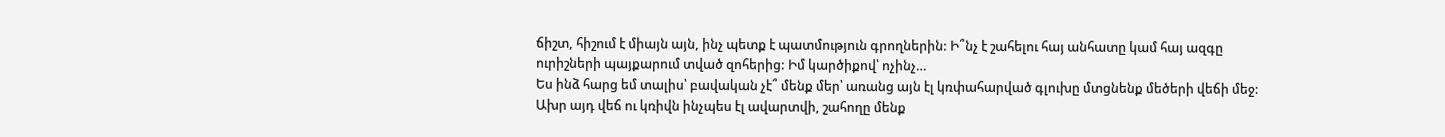ճիշտ, հիշում է միայն այն, ինչ պետք է պատմություն գրողներին: Ի՞նչ է շահելու հայ անհատը կամ հայ ազգը ուրիշների պայքարում տված զոհերից: Իմ կարծիքով՝ ոչինչ…
Ես ինձ հարց եմ տալիս՝ բավական չէ՞ մենք մեր՝ առանց այն էլ կռփահարված գլուխը մտցնենք մեծերի վեճի մեջ: Ախր այդ վեճ ու կռիվն ինչպես էլ ավարտվի, շահողը մենք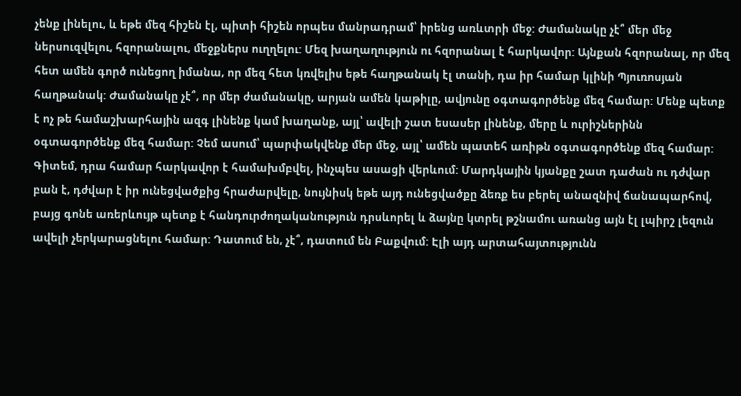չենք լինելու, և եթե մեզ հիշեն էլ, պիտի հիշեն որպես մանրադրամ՝ իրենց առևտրի մեջ: Ժամանակը չէ՞ մեր մեջ ներսուզվելու, հզորանալու, մեջքներս ուղղելու: Մեզ խաղաղություն ու հզորանալ է հարկավոր: Այնքան հզորանալ, որ մեզ հետ ամեն գործ ունեցող իմանա, որ մեզ հետ կռվելիս եթե հաղթանակ էլ տանի, դա իր համար կլինի Պյուռոսյան հաղթանակ: Ժամանակը չէ՞, որ մեր ժամանակը, արյան ամեն կաթիլը, ավյունը օգտագործենք մեզ համար: Մենք պետք է ոչ թե համաշխարհային ազգ լինենք կամ խաղանք, այլ՝ ավելի շատ եսասեր լինենք, մերը և ուրիշներինն օգտագործենք մեզ համար: Չեմ ասում՝ պարփակվենք մեր մեջ, այլ՝ ամեն պատեհ առիթն օգտագործենք մեզ համար:
Գիտեմ, դրա համար հարկավոր է համախմբվել, ինչպես ասացի վերևում: Մարդկային կյանքը շատ դաժան ու դժվար բան է, դժվար է իր ունեցվածքից հրաժարվելը, նույնիսկ եթե այդ ունեցվածքը ձեռք ես բերել անազնիվ ճանապարհով, բայց գոնե առերևույթ պետք է հանդուրժողականություն դրսևորել և ձայնը կտրել թշնամու առանց այն էլ լպիրշ լեզուն ավելի չերկարացնելու համար: Դատում են, չէ՞, դատում են Բաքվում: Էլի այդ արտահայտությունն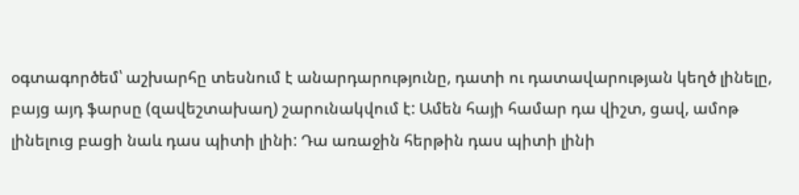օգտագործեմ՝ աշխարհը տեսնում է անարդարությունը, դատի ու դատավարության կեղծ լինելը, բայց այդ ֆարսը (զավեշտախաղ) շարունակվում է: Ամեն հայի համար դա վիշտ, ցավ, ամոթ լինելուց բացի նաև դաս պիտի լինի: Դա առաջին հերթին դաս պիտի լինի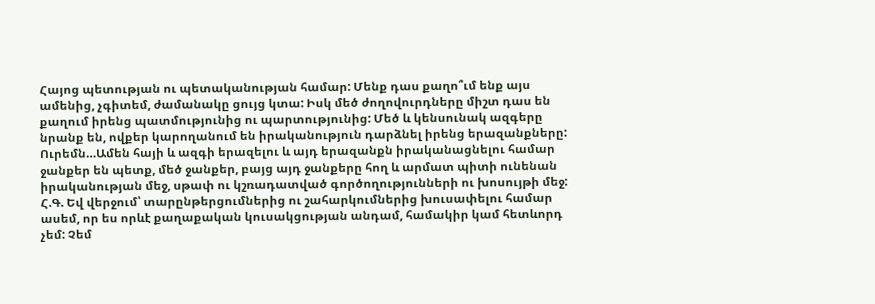Հայոց պետության ու պետականության համար: Մենք դաս քաղո՞ւմ ենք այս ամենից, չգիտեմ, ժամանակը ցույց կտա: Իսկ մեծ ժողովուրդները միշտ դաս են քաղում իրենց պատմությունից ու պարտությունից: Մեծ և կենսունակ ազգերը նրանք են, ովքեր կարողանում են իրականություն դարձնել իրենց երազանքները:
Ուրեմն…Ամեն հայի և ազգի երազելու և այդ երազանքն իրականացնելու համար ջանքեր են պետք, մեծ ջանքեր, բայց այդ ջանքերը հող և արմատ պիտի ունենան իրականության մեջ, սթափ ու կշռադատված գործողությունների ու խոսույթի մեջ:
Հ.Գ. Եվ վերջում՝ տարընթերցումներից ու շահարկումներից խուսափելու համար ասեմ, որ ես որևէ քաղաքական կուսակցության անդամ, համակիր կամ հետևորդ չեմ: Չեմ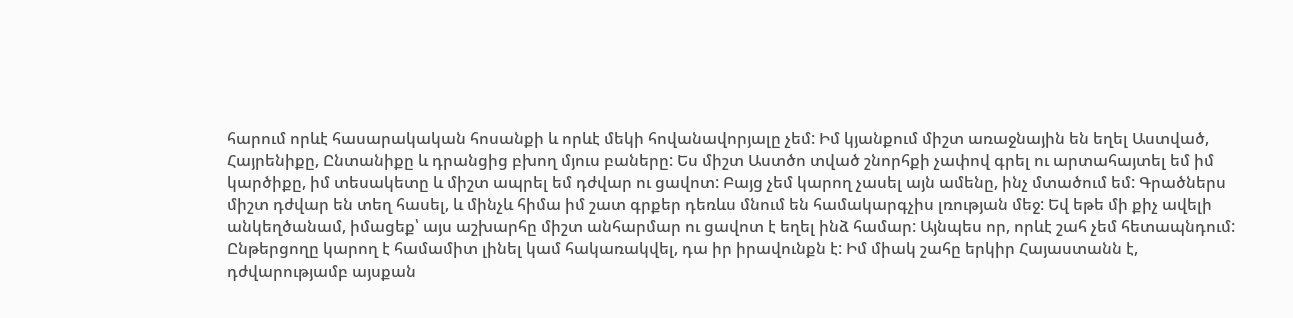հարում որևէ հասարակական հոսանքի և որևէ մեկի հովանավորյալը չեմ: Իմ կյանքում միշտ առաջնային են եղել Աստված, Հայրենիքը, Ընտանիքը և դրանցից բխող մյուս բաները: Ես միշտ Աստծո տված շնորհքի չափով գրել ու արտահայտել եմ իմ կարծիքը, իմ տեսակետը և միշտ ապրել եմ դժվար ու ցավոտ: Բայց չեմ կարող չասել այն ամենը, ինչ մտածում եմ: Գրածներս միշտ դժվար են տեղ հասել, և մինչև հիմա իմ շատ գրքեր դեռևս մնում են համակարգչիս լռության մեջ: Եվ եթե մի քիչ ավելի անկեղծանամ, իմացեք՝ այս աշխարհը միշտ անհարմար ու ցավոտ է եղել ինձ համար: Այնպես որ, որևէ շահ չեմ հետապնդում: Ընթերցողը կարող է համամիտ լինել կամ հակառակվել, դա իր իրավունքն է: Իմ միակ շահը երկիր Հայաստանն է, դժվարությամբ այսքան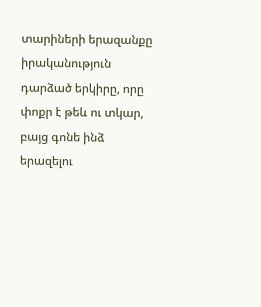տարիների երազանքը իրականություն դարձած երկիրը, որը փոքր է թեև ու տկար, բայց գոնե ինձ երազելու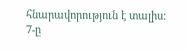հնարավորություն է տալիս:
7-ը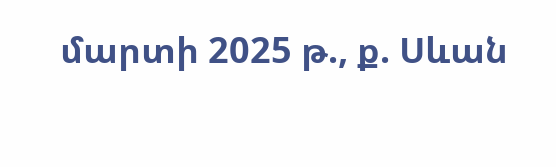մարտի 2025 թ., ք. Սևան